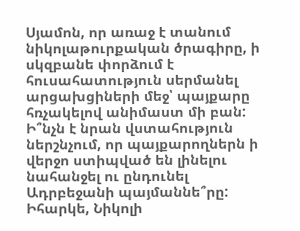Սյամոն, որ առաջ է տանում նիկոլաթուրքական ծրագիրը, ի սկզբանե փորձում է հուսահատություն սերմանել արցախցիների մեջ՝ պայքարը հռչակելով անիմաստ մի բան: Ի՞նչն է նրան վստահություն ներշնչում, որ պայքարողներն ի վերջո ստիպված են լինելու նահանջել ու ընդունել Ադրբեջանի պայմաննե՞րը: Իհարկե, Նիկոլի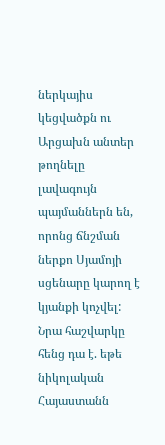ներկայիս կեցվածքն ու Արցախն անտեր թողնելը լավագույն պայմաններն են, որոնց ճնշման ներքո Սյամոյի սցենարը կարող է կյանքի կոչվել: Նրա հաշվարկը հենց դա է. եթե նիկոլական Հայաստանն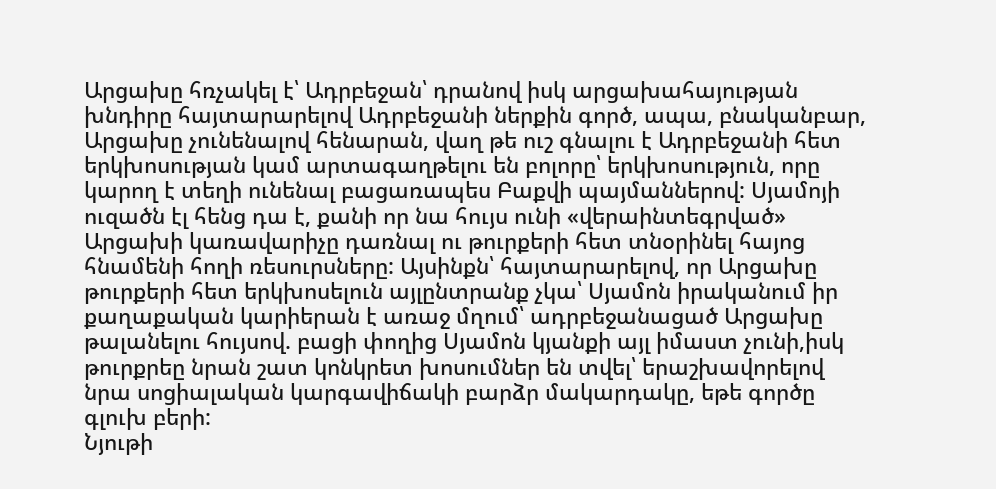Արցախը հռչակել է՝ Ադրբեջան՝ դրանով իսկ արցախահայության խնդիրը հայտարարելով Ադրբեջանի ներքին գործ, ապա, բնականբար, Արցախը չունենալով հենարան, վաղ թե ուշ գնալու է Ադրբեջանի հետ երկխոսության կամ արտագաղթելու են բոլորը՝ երկխոսություն, որը կարող է տեղի ունենալ բացառապես Բաքվի պայմաններով: Սյամոյի ուզածն էլ հենց դա է, քանի որ նա հույս ունի «վերաինտեգրված» Արցախի կառավարիչը դառնալ ու թուրքերի հետ տնօրինել հայոց հնամենի հողի ռեսուրսները: Այսինքն՝ հայտարարելով, որ Արցախը թուրքերի հետ երկխոսելուն այլընտրանք չկա՝ Սյամոն իրականում իր քաղաքական կարիերան է առաջ մղում՝ ադրբեջանացած Արցախը թալանելու հույսով. բացի փողից Սյամոն կյանքի այլ իմաստ չունի,իսկ թուրքրեը նրան շատ կոնկրետ խոսումներ են տվել՝ երաշխավորելով նրա սոցիալական կարգավիճակի բարձր մակարդակը, եթե գործը գլուխ բերի:
Նյութի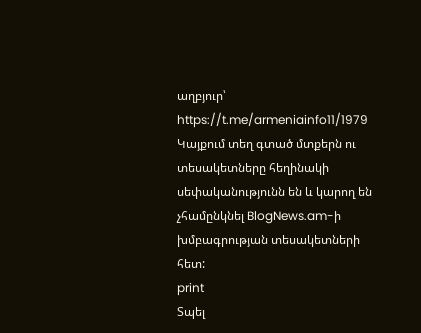աղբյուր՝ https://t.me/armeniainfo11/1979
Կայքում տեղ գտած մտքերն ու տեսակետները հեղինակի սեփականությունն են և կարող են չհամընկնել BlogNews.am-ի խմբագրության տեսակետների հետ:
print
Տպել